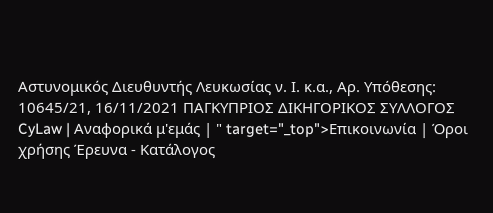Αστυνομικός Διευθυντής Λευκωσίας ν. Ι. κ.α., Αρ. Υπόθεσης: 10645/21, 16/11/2021 ΠΑΓΚΥΠΡΙΟΣ ΔΙΚΗΓΟΡΙΚΟΣ ΣΥΛΛΟΓΟΣ CyLaw | Αναφορικά μ'εμάς | " target="_top">Επικοινωνία | Όροι χρήσης Έρευνα - Κατάλογος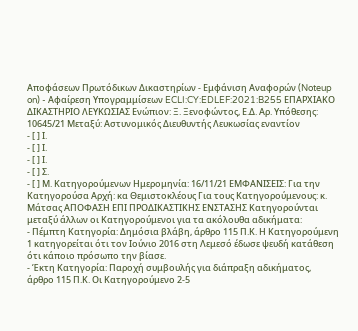Αποφάσεων Πρωτόδικων Δικαστηρίων - Εμφάνιση Αναφορών (Noteup on) - Αφαίρεση Υπογραμμίσεων ECLI:CY:EDLEF:2021:B255 ΕΠΑΡΧΙΑΚΟ ΔΙΚΑΣΤΗΡΙΟ ΛΕΥΚΩΣΙΑΣ Ενώπιον: Ξ. Ξενοφώντος, Ε.Δ. Αρ. Υπόθεσης: 10645/21 Μεταξύ: Αστυνομικός Διευθυντής Λευκωσίας εναντίον
- [ ] Ι.
- [ ] Ι.
- [ ] Ι.
- [ ] Σ.
- [ ] Μ. Κατηγορούμενων Ημερομηνία: 16/11/21 ΕΜΦΑΝΙΣΕΙΣ: Για την Κατηγορούσα Αρχή: κα Θεμιστοκλέους Για τους Κατηγορούμενους: κ. Μάτσας ΑΠΟΦΑΣΗ ΕΠΙ ΠΡΟΔΙΚΑΣΤΙΚΗΣ ΕΝΣΤΑΣΗΣ Κατηγορούνται μεταξύ άλλων οι Κατηγορούμενοι για τα ακόλουθα αδικήματα:
- Πέμπτη Κατηγορία: Δημόσια βλάβη, άρθρο 115 Π.Κ. Η Κατηγορούμενη 1 κατηγορείται ότι τον Ιούνιο 2016 στη Λεμεσό έδωσε ψευδή κατάθεση ότι κάποιο πρόσωπο την βίασε.
- Έκτη Κατηγορία: Παροχή συμβουλής για διάπραξη αδικήματος, άρθρο 115 Π.Κ. Οι Κατηγορούμενο 2-5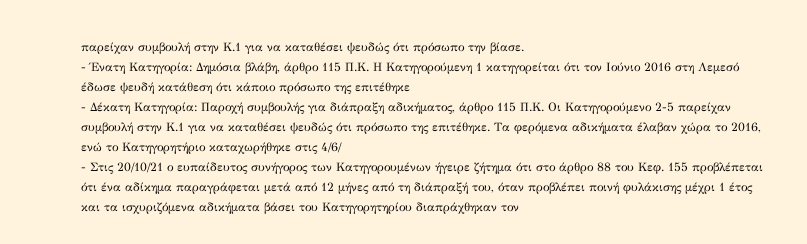παρείχαν συμβουλή στην Κ.1 για να καταθέσει ψευδώς ότι πρόσωπο την βίασε.
- Ένατη Κατηγορία: Δημόσια βλάβη, άρθρο 115 Π.Κ. Η Κατηγορούμενη 1 κατηγορείται ότι τον Ιούνιο 2016 στη Λεμεσό έδωσε ψευδή κατάθεση ότι κάποιο πρόσωπο της επιτέθηκε
- Δέκατη Κατηγορία: Παροχή συμβουλής για διάπραξη αδικήματος, άρθρο 115 Π.Κ. Οι Κατηγορούμενο 2-5 παρείχαν συμβουλή στην Κ.1 για να καταθέσει ψευδώς ότι πρόσωπο της επιτέθηκε. Τα φερόμενα αδικήματα έλαβαν χώρα το 2016, ενώ το Κατηγορητήριο καταχωρήθηκε στις 4/6/
- Στις 20/10/21 ο ευπαίδευτος συνήγορος των Κατηγορουμένων ήγειρε ζήτημα ότι στο άρθρο 88 του Κεφ. 155 προβλέπεται ότι ένα αδίκημα παραγράφεται μετά από 12 μήνες από τη διάπραξή του, όταν προβλέπει ποινή φυλάκισης μέχρι 1 έτος και τα ισχυριζόμενα αδικήματα βάσει του Κατηγορητηρίου διαπράχθηκαν τον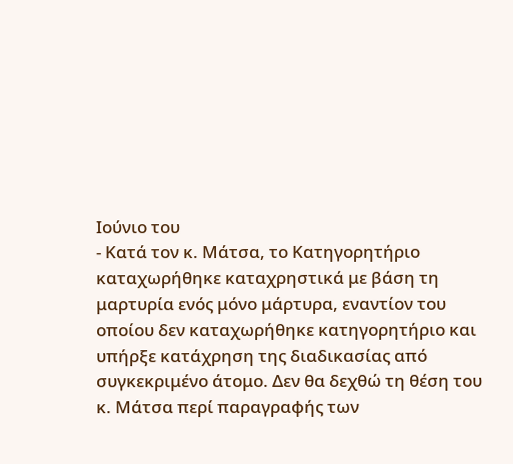Ιούνιο του
- Κατά τον κ. Μάτσα, το Κατηγορητήριο καταχωρήθηκε καταχρηστικά με βάση τη μαρτυρία ενός μόνο μάρτυρα, εναντίον του οποίου δεν καταχωρήθηκε κατηγορητήριο και υπήρξε κατάχρηση της διαδικασίας από συγκεκριμένο άτομο. Δεν θα δεχθώ τη θέση του κ. Μάτσα περί παραγραφής των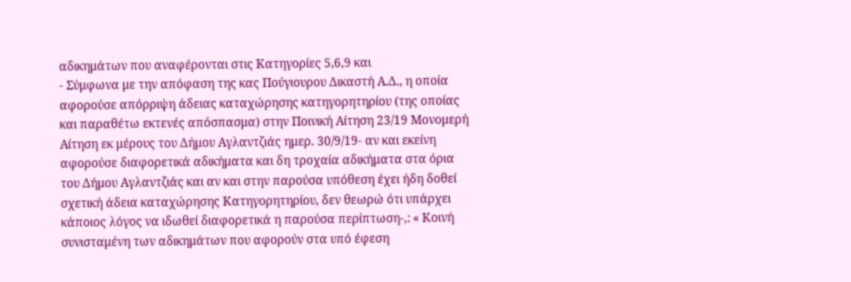αδικημάτων που αναφέρονται στις Κατηγορίες 5,6,9 και
- Σύμφωνα με την απόφαση της κας Πούγιουρου Δικαστή Α.Δ., η οποία αφορούσε απόρριψη άδειας καταχώρησης κατηγορητηρίου (της οποίας και παραθέτω εκτενές απόσπασμα) στην Ποινική Αίτηση 23/19 Μονομερή Αίτηση εκ μέρους του Δήμου Αγλαντζιάς ημερ. 30/9/19- αν και εκείνη αφορούσε διαφορετικά αδικήματα και δη τροχαία αδικήματα στα όρια του Δήμου Αγλαντζιάς και αν και στην παρούσα υπόθεση έχει ήδη δοθεί σχετική άδεια καταχώρησης Κατηγορητηρίου, δεν θεωρώ ότι υπάρχει κάποιος λόγος να ιδωθεί διαφορετικά η παρούσα περίπτωση-,: « Κοινή συνισταμένη των αδικημάτων που αφορούν στα υπό έφεση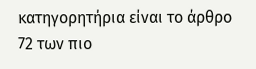κατηγορητήρια είναι το άρθρο 72 των πιο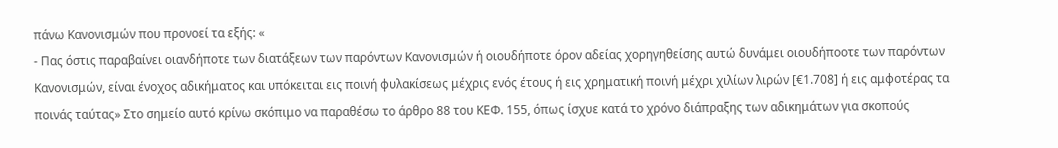πάνω Κανονισμών που προνοεί τα εξής: «
- Πας όστις παραβαίνει οιανδήποτε των διατάξεων των παρόντων Κανονισμών ή οιουδήποτε όρον αδείας χορηγηθείσης αυτώ δυνάμει οιουδήποοτε των παρόντων Κανονισμών, είναι ένοχος αδικήματος και υπόκειται εις ποινή φυλακίσεως μέχρις ενός έτους ή εις χρηματική ποινή μέχρι χιλίων λιρών [€1.708] ή εις αμφοτέρας τα ποινάς ταύτας» Στο σημείο αυτό κρίνω σκόπιμο να παραθέσω το άρθρο 88 του ΚΕΦ. 155, όπως ίσχυε κατά το χρόνο διάπραξης των αδικημάτων για σκοπούς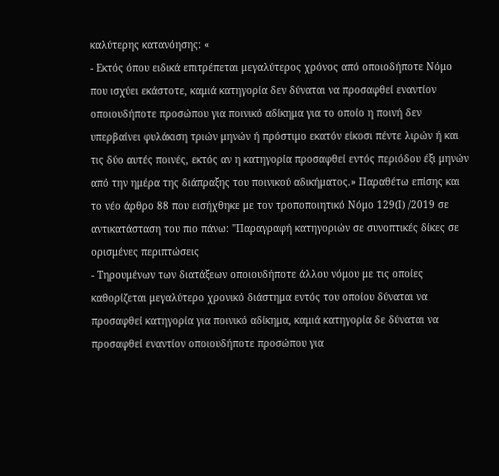καλύτερης κατανόησης: «
- Εκτός όπου ειδικά επιτρέπεται μεγαλύτερος χρόνος από οποιοδήποτε Νόμο που ισχύει εκάστοτε, καμιά κατηγορία δεν δύναται να προσαφθεί εναντίον οποιουδήποτε προσώπου για ποινικό αδίκημα για το οποίο η ποινή δεν υπερβαίνει φυλάκιση τριών μηνών ή πρόστιμο εκατόν είκοσι πέντε λιρών ή και τις δύο αυτές ποινές, εκτός αν η κατηγορία προσαφθεί εντός περιόδου έξι μηνών από την ημέρα της διάπραξης του ποινικού αδικήματος.» Παραθέτω επίσης και το νέο άρθρο 88 που εισήχθηκε με τον τροποποιητικό Νόμο 129(Ι) /2019 σε αντικατάσταση του πιο πάνω: "Παραγραφή κατηγοριών σε συνοπτικές δίκες σε ορισμένες περιπτώσεις
- Τηρουμένων των διατάξεων οποιουδήποτε άλλου νόμου με τις οποίες καθορίζεται μεγαλύτερο χρονικό διάστημα εντός του οποίου δύναται να προσαφθεί κατηγορία για ποινικό αδίκημα, καμιά κατηγορία δε δύναται να προσαφθεί εναντίον οποιουδήποτε προσώπου για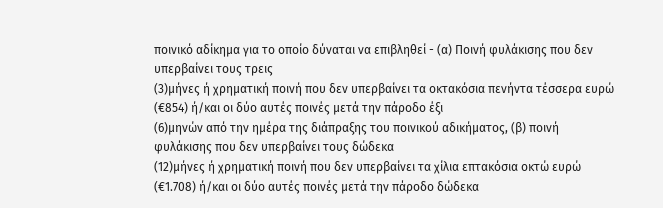ποινικό αδίκημα για το οποίο δύναται να επιβληθεί - (α) Ποινή φυλάκισης που δεν υπερβαίνει τους τρεις
(3)μήνες ή χρηματική ποινή που δεν υπερβαίνει τα οκτακόσια πενήντα τέσσερα ευρώ (€854) ή/και οι δύο αυτές ποινές μετά την πάροδο έξι
(6)μηνών από την ημέρα της διάπραξης του ποινικού αδικήματος, (β) ποινή φυλάκισης που δεν υπερβαίνει τους δώδεκα
(12)μήνες ή χρηματική ποινή που δεν υπερβαίνει τα χίλια επτακόσια οκτώ ευρώ (€1.708) ή/και οι δύο αυτές ποινές μετά την πάροδο δώδεκα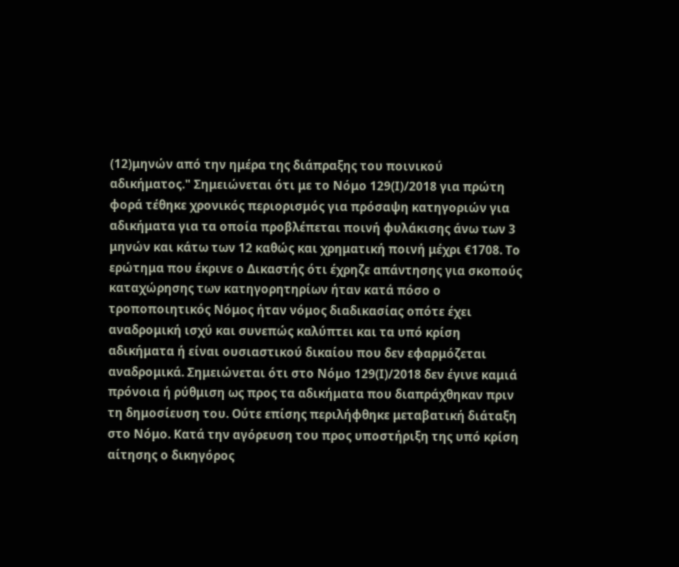(12)μηνών από την ημέρα της διάπραξης του ποινικού αδικήματος." Σημειώνεται ότι με το Νόμο 129(Ι)/2018 για πρώτη φορά τέθηκε χρονικός περιορισμός για πρόσαψη κατηγοριών για αδικήματα για τα οποία προβλέπεται ποινή φυλάκισης άνω των 3 μηνών και κάτω των 12 καθώς και χρηματική ποινή μέχρι €1708. Το ερώτημα που έκρινε ο Δικαστής ότι έχρηζε απάντησης για σκοπούς καταχώρησης των κατηγορητηρίων ήταν κατά πόσο ο τροποποιητικός Νόμος ήταν νόμος διαδικασίας οπότε έχει αναδρομική ισχύ και συνεπώς καλύπτει και τα υπό κρίση αδικήματα ή είναι ουσιαστικού δικαίου που δεν εφαρμόζεται αναδρομικά. Σημειώνεται ότι στο Νόμο 129(Ι)/2018 δεν έγινε καμιά πρόνοια ή ρύθμιση ως προς τα αδικήματα που διαπράχθηκαν πριν τη δημοσίευση του. Ούτε επίσης περιλήφθηκε μεταβατική διάταξη στο Νόμο. Κατά την αγόρευση του προς υποστήριξη της υπό κρίση αίτησης ο δικηγόρος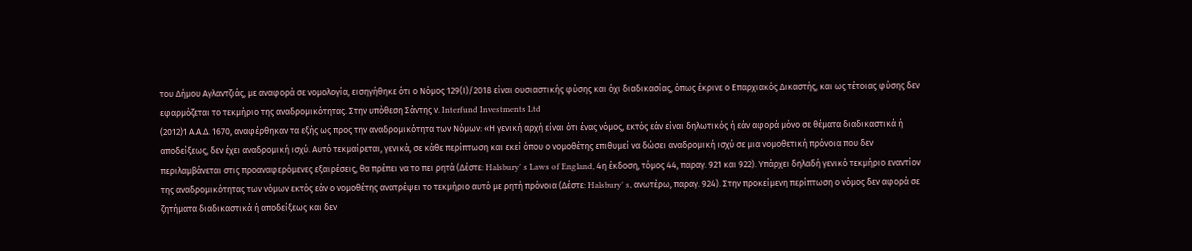του Δήμου Αγλαντζιάς, με αναφορά σε νομολογία, εισηγήθηκε ότι ο Νόμος 129(Ι)/2018 είναι ουσιαστικής φύσης και όχι διαδικασίας, όπως έκρινε ο Επαρχιακός Δικαστής, και ως τέτοιας φύσης δεν εφαρμόζεται το τεκμήριο της αναδρομικότητας. Στην υπόθεση Σάντης ν. Interfund Investments Ltd
(2012)1 Α.Α.Δ. 1670, αναφέρθηκαν τα εξής ως προς την αναδρομικότητα των Νόμων: «Η γενική αρχή είναι ότι ένας νόμος, εκτός εάν είναι δηλωτικός ή εάν αφορά μόνο σε θέματα διαδικαστικά ή αποδείξεως, δεν έχει αναδρομική ισχύ. Αυτό τεκμαίρεται, γενικά, σε κάθε περίπτωση και εκεί όπου ο νομοθέτης επιθυμεί να δώσει αναδρομική ισχύ σε μια νομοθετική πρόνοια που δεν περιλαμβάνεται στις προαναφερόμενες εξαιρέσεις, θα πρέπει να το πει ρητά (Δέστε: Halsbury' s Laws of England, 4η έκδοση, τόμος 44, παραγ. 921 και 922). Υπάρχει δηλαδή γενικό τεκμήριο εναντίον της αναδρομικότητας των νόμων εκτός εάν ο νομοθέτης ανατρέψει το τεκμήριο αυτό με ρητή πρόνοια (Δέστε: Halsbury' s, ανωτέρω, παραγ. 924). Στην προκείμενη περίπτωση ο νόμος δεν αφορά σε ζητήματα διαδικαστικά ή αποδείξεως και δεν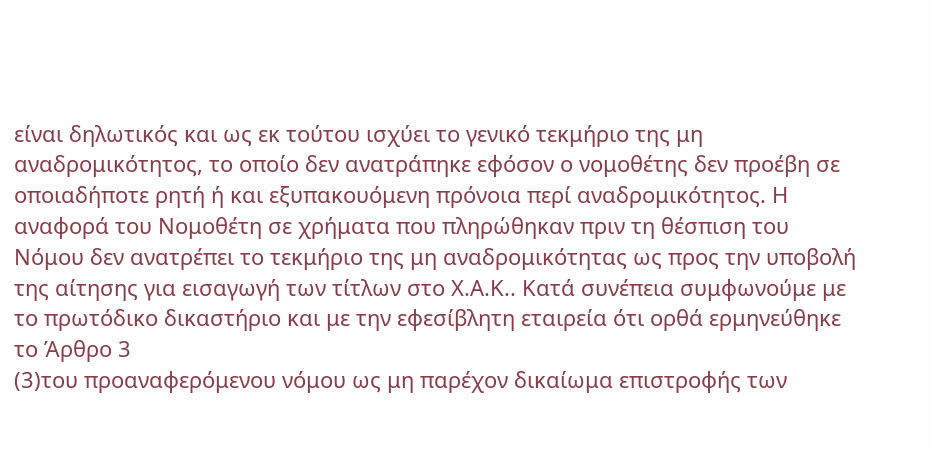είναι δηλωτικός και ως εκ τούτου ισχύει το γενικό τεκμήριο της μη αναδρομικότητος, το οποίο δεν ανατράπηκε εφόσον ο νομοθέτης δεν προέβη σε οποιαδήποτε ρητή ή και εξυπακουόμενη πρόνοια περί αναδρομικότητος. Η αναφορά του Νομοθέτη σε χρήματα που πληρώθηκαν πριν τη θέσπιση του Νόμου δεν ανατρέπει το τεκμήριο της μη αναδρομικότητας ως προς την υποβολή της αίτησης για εισαγωγή των τίτλων στο Χ.Α.Κ.. Κατά συνέπεια συμφωνούμε με το πρωτόδικο δικαστήριο και με την εφεσίβλητη εταιρεία ότι ορθά ερμηνεύθηκε το Άρθρο 3
(3)του προαναφερόμενου νόμου ως μη παρέχον δικαίωμα επιστροφής των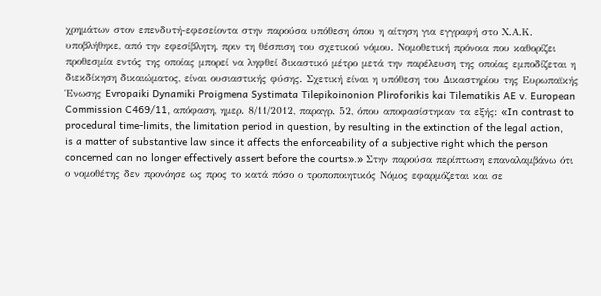χρημάτων στον επενδυτή-εφεσείοντα στην παρούσα υπόθεση όπου η αίτηση για εγγραφή στο Χ.Α.Κ. υποβλήθηκε, από την εφεσίβλητη, πριν τη θέσπιση του σχετικού νόμου. Νομοθετική πρόνοια που καθορίζει προθεσμία εντός της οποίας μπορεί να ληφθεί δικαστικό μέτρο μετά την παρέλευση της οποίας εμποδίζεται η διεκδίκηση δικαιώματος, είναι ουσιαστικής φύσης. Σχετική είναι η υπόθεση του Δικαστηρίου της Ευρωπαϊκής Ένωσης Evropaiki Dynamiki Proigmena Systimata Tilepikoinonion Pliroforikis kai Tilematikis AE v. European Commission C469/11, απόφαση, ημερ. 8/11/2012, παραγρ. 52, όπου αποφασίστηκαν τα εξής: «In contrast to procedural time-limits, the limitation period in question, by resulting in the extinction of the legal action, is a matter of substantive law since it affects the enforceability of a subjective right which the person concerned can no longer effectively assert before the courts».» Στην παρούσα περίπτωση επαναλαμβάνω ότι ο νομοθέτης δεν προνόησε ως προς το κατά πόσο ο τροποποιητικός Νόμος εφαρμόζεται και σε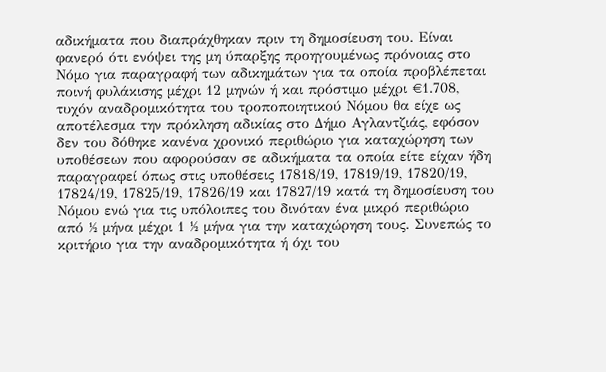αδικήματα που διαπράχθηκαν πριν τη δημοσίευση του. Είναι φανερό ότι ενόψει της μη ύπαρξης προηγουμένως πρόνοιας στο Νόμο για παραγραφή των αδικημάτων για τα οποία προβλέπεται ποινή φυλάκισης μέχρι 12 μηνών ή και πρόστιμο μέχρι €1.708, τυχόν αναδρομικότητα του τροποποιητικού Νόμου θα είχε ως αποτέλεσμα την πρόκληση αδικίας στο Δήμο Αγλαντζιάς, εφόσον δεν του δόθηκε κανένα χρονικό περιθώριο για καταχώρηση των υποθέσεων που αφορούσαν σε αδικήματα τα οποία είτε είχαν ήδη παραγραφεί όπως στις υποθέσεις 17818/19, 17819/19, 17820/19, 17824/19, 17825/19, 17826/19 και 17827/19 κατά τη δημοσίευση του Νόμου ενώ για τις υπόλοιπες του δινόταν ένα μικρό περιθώριο από ½ μήνα μέχρι 1 ½ μήνα για την καταχώρηση τους. Συνεπώς το κριτήριο για την αναδρομικότητα ή όχι του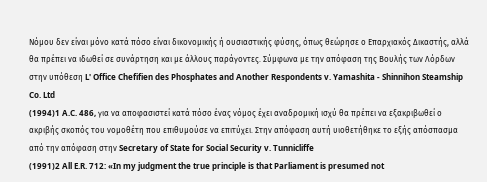Νόμου δεν είναι μόνο κατά πόσο είναι δικονομικής ή ουσιαστικής φύσης, όπως θεώρησε ο Επαρχιακός Δικαστής, αλλά θα πρέπει να ιδωθεί σε συνάρτηση και με άλλους παράγοντες. Σύμφωνα με την απόφαση της Βουλής των Λόρδων στην υπόθεση L' Office Chefifien des Phosphates and Another Respondents v. Yamashita - Shinnihon Steamship Co. Ltd
(1994)1 A.C. 486, για να αποφασιστεί κατά πόσο ένας νόμος έχει αναδρομική ισχύ θα πρέπει να εξακριβωθεί ο ακριβής σκοπός του νομοθέτη που επιθυμούσε να επιτύχει. Στην απόφαση αυτή υιοθετήθηκε το εξής απόσπασμα από την απόφαση στην Secretary of State for Social Security v. Tunnicliffe
(1991)2 All E.R. 712: «In my judgment the true principle is that Parliament is presumed not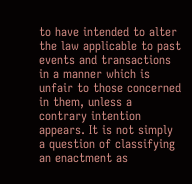to have intended to alter the law applicable to past events and transactions in a manner which is unfair to those concerned in them, unless a contrary intention appears. It is not simply a question of classifying an enactment as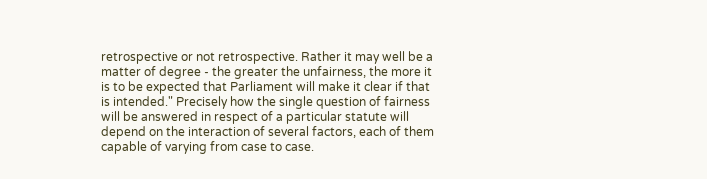retrospective or not retrospective. Rather it may well be a matter of degree - the greater the unfairness, the more it is to be expected that Parliament will make it clear if that is intended." Precisely how the single question of fairness will be answered in respect of a particular statute will depend on the interaction of several factors, each of them capable of varying from case to case.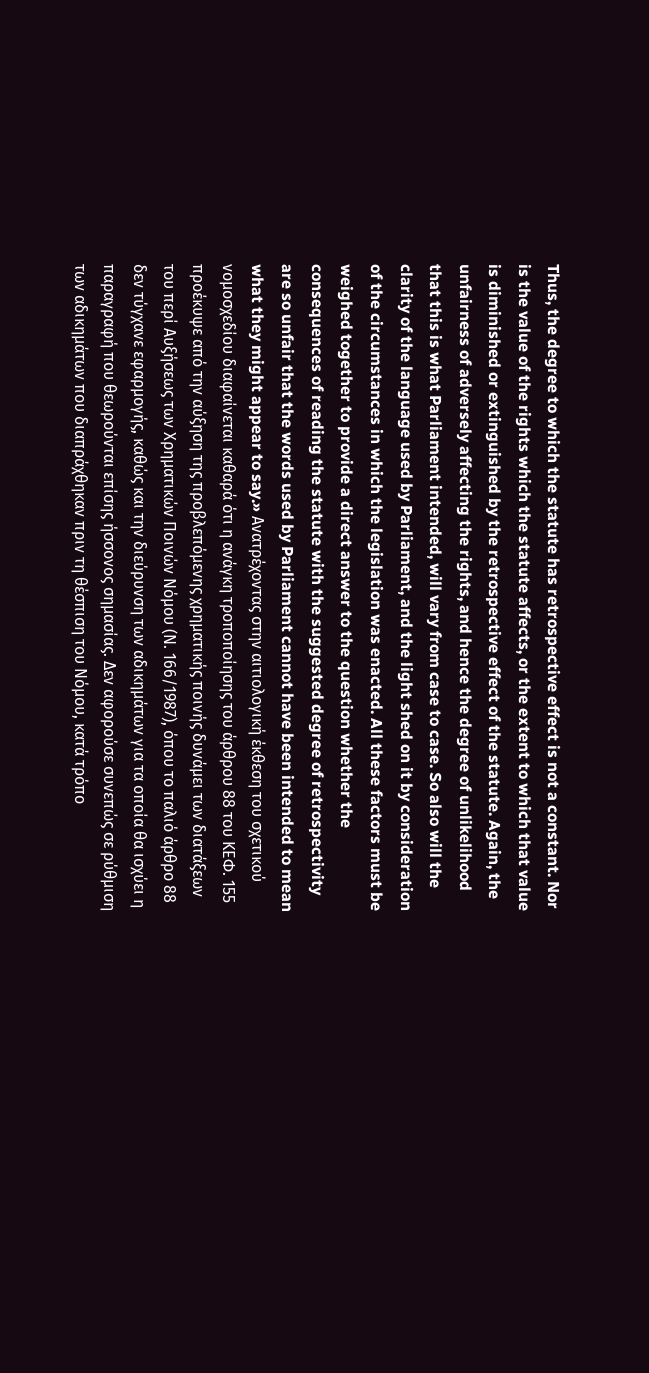Thus, the degree to which the statute has retrospective effect is not a constant. Nor is the value of the rights which the statute affects, or the extent to which that value is diminished or extinguished by the retrospective effect of the statute. Again, the unfairness of adversely affecting the rights, and hence the degree of unlikelihood that this is what Parliament intended, will vary from case to case. So also will the clarity of the language used by Parliament, and the light shed on it by consideration of the circumstances in which the legislation was enacted. All these factors must be weighed together to provide a direct answer to the question whether the consequences of reading the statute with the suggested degree of retrospectivity are so unfair that the words used by Parliament cannot have been intended to mean what they might appear to say.» Ανατρέχοντας στην αιτιολογική έκθεση του σχετικού νομοσχεδίου διαφαίνεται καθαρά ότι η ανάγκη τροποποίησης του άρθρου 88 του ΚΕΦ. 155 προέκυψε από την αύξηση της προβλεπόμενης χρηματικής ποινής δυνάμει των διατάξεων του περί Αυξήσεως των Χρηματικών Ποινών Νόμου (Ν. 166/1987), όπου το παλιό άρθρο 88 δεν τύγχανε εφαρμογής, καθώς και την διεύρυνση των αδικημάτων για τα οποία θα ισχύει η παραγραφή που θεωρούνται επίσης ήσσονος σημασίας. Δεν αφορούσε συνεπώς σε ρύθμιση των αδικημάτων που διαπράχθηκαν πριν τη θέσπιση του Νόμου, κατά τρόπο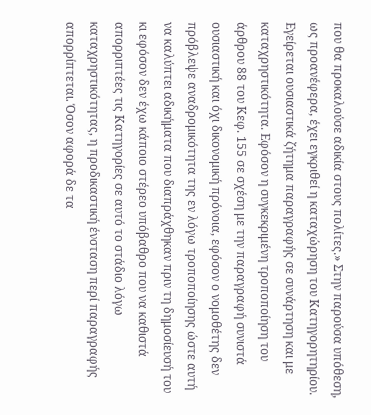που θα προκαλούσε αδικία στους πολίτες.» Στην παρούσα υπόθεση, ως προανέφερα, έχει εγκριθεί η καταχώρηση του Κατηγορητηρίου. Εγείρεται ουσιαστικά ζήτημα παραγραφής σε συνάρτηση και με καταχρηστικότητα. Εφόσον η συγκεκριμένη τροποποίηση του άρθρου 88 του Κεφ. 155 σε σχέση με την παραγραφή συνιστά ουσιαστική και όχι δικονομική πρόνοια, εφόσον ο νομοθέτης δεν πρόβλεψε αναδρομικότητα της εν λόγω τροποποίησης ώστε αυτή να καλύπτει αδικήματα που διαπράχθηκαν πριν τη δημοσίευσή του κι εφόσον δεν έχω κάποιο στέρεο υπόβαθρο που να καθιστά απορριπτέες τις Κατηγορίες σε αυτό το στάδιο λόγω καταχρηστικότητας, η προδικαστική ένσταση περί παραγραφής απορρίπτεται. Όσον αφορά δε τα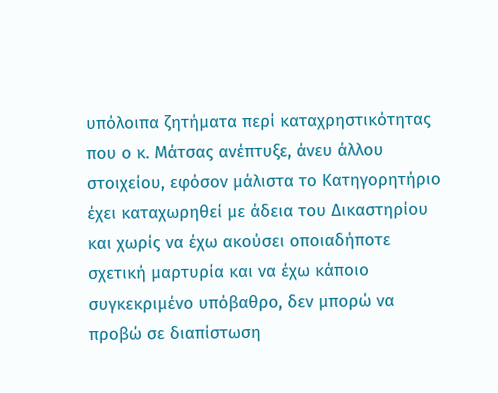υπόλοιπα ζητήματα περί καταχρηστικότητας που ο κ. Μάτσας ανέπτυξε, άνευ άλλου στοιχείου, εφόσον μάλιστα το Κατηγορητήριο έχει καταχωρηθεί με άδεια του Δικαστηρίου και χωρίς να έχω ακούσει οποιαδήποτε σχετική μαρτυρία και να έχω κάποιο συγκεκριμένο υπόβαθρο, δεν μπορώ να προβώ σε διαπίστωση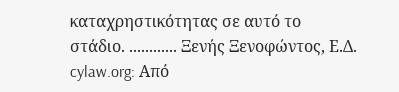καταχρηστικότητας σε αυτό το στάδιο. ............ Ξενής Ξενοφώντος, Ε.Δ. cylaw.org: Από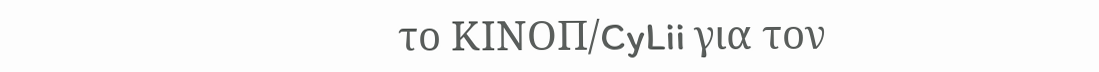το ΚΙΝOΠ/CyLii για τον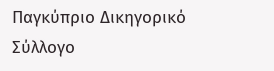Παγκύπριο Δικηγορικό Σύλλογο